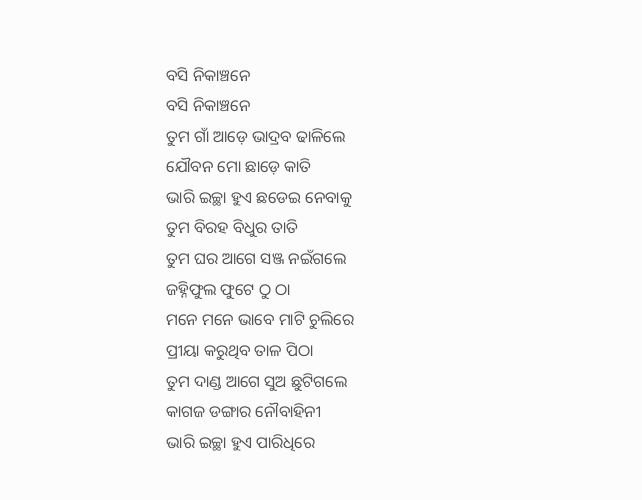ବସି ନିକାଞ୍ଚନେ
ବସି ନିକାଞ୍ଚନେ
ତୁମ ଗାଁ ଆଡ଼େ ଭାଦ୍ରବ ଢାଳିଲେ
ଯୌବନ ମୋ ଛାଡ଼େ କାତି
ଭାରି ଇଚ୍ଛା ହୁଏ ଛଡେଇ ନେବାକୁ
ତୁମ ବିରହ ବିଧୁର ତାତି
ତୁମ ଘର ଆଗେ ସଞ୍ଜ ନଇଁଗଲେ
ଜହ୍ନିଫୁଲ ଫୁଟେ ଠୁ ଠା
ମନେ ମନେ ଭାବେ ମାଟି ଚୁଲିରେ
ପ୍ରୀୟା କରୁଥିବ ତାଳ ପିଠା
ତୁମ ଦାଣ୍ଡ ଆଗେ ସୁଅ ଛୁଟିଗଲେ
କାଗଜ ଡଙ୍ଗାର ନୌବାହିନୀ
ଭାରି ଇଚ୍ଛା ହୁଏ ପାରିଧିରେ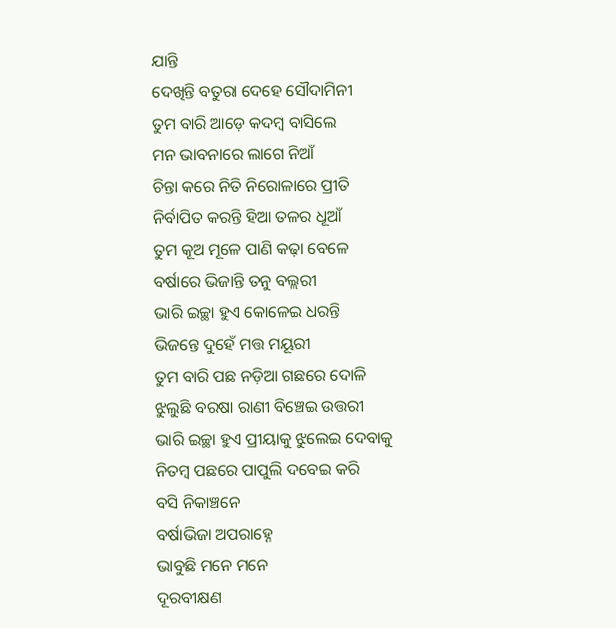ଯାନ୍ତି
ଦେଖିନ୍ତି ବତୁରା ଦେହେ ସୌଦାମିନୀ
ତୁମ ବାରି ଆଡ଼େ କଦମ୍ବ ବାସିଲେ
ମନ ଭାବନାରେ ଲାଗେ ନିଆଁ
ଚିନ୍ତା କରେ ନିତି ନିରୋଳାରେ ପ୍ରୀତି
ନିର୍ବାପିତ କରନ୍ତି ହିଆ ତଳର ଧୂଆଁ
ତୁମ କୂଅ ମୂଳେ ପାଣି କଢ଼ା ବେଳେ
ବର୍ଷାରେ ଭିଜାନ୍ତି ତନୁ ବଲ୍ଲରୀ
ଭାରି ଇଚ୍ଛା ହୁଏ କୋଳେଇ ଧରନ୍ତି
ଭିଜନ୍ତେ ଦୁହେଁ ମତ୍ତ ମୟୂରୀ
ତୁମ ବାରି ପଛ ନଡ଼ିଆ ଗଛରେ ଦୋଳି
ଝୁଲୁଛି ବରଷା ରାଣୀ ବିଞ୍ଚେଇ ଉତ୍ତରୀ
ଭାରି ଇଚ୍ଛା ହୁଏ ପ୍ରୀୟାକୁ ଝୁଲେଇ ଦେବାକୁ
ନିତମ୍ବ ପଛରେ ପାପୁଲି ଦବେଇ କରି
ବସି ନିକାଞ୍ଚନେ
ବର୍ଷାଭିଜା ଅପରାହ୍ନେ
ଭାବୁଛି ମନେ ମନେ
ଦୂରବୀକ୍ଷଣ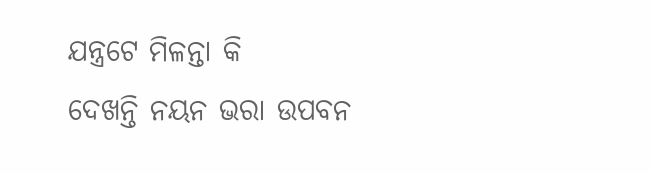ଯନ୍ତ୍ରଟେ ମିଳନ୍ତା କି
ଦେଖନ୍ତି ନୟନ ଭରା ଉପବନ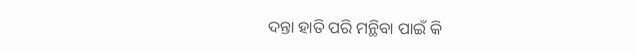ଦନ୍ତା ହାତି ପରି ମନ୍ଥିବା ପାଇଁ କି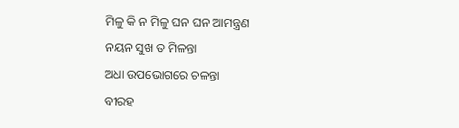ମିଳୁ କି ନ ମିଳୁ ଘନ ଘନ ଆମନ୍ତ୍ରଣ
ନୟନ ସୁଖ ତ ମିଳନ୍ତା
ଅଧା ଉପଭୋଗରେ ଚଳନ୍ତା
ବୀରହ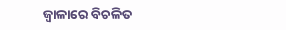ଜ୍ୱାଳାରେ ବିଚଳିତ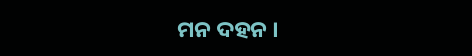ମନ ଦହନ ।